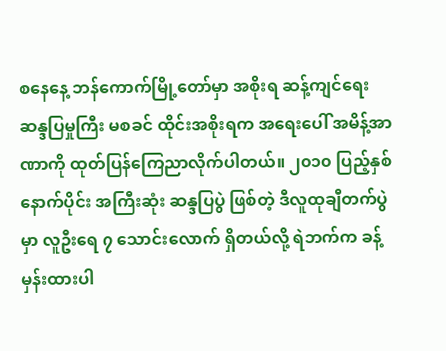စနေနေ့ ဘန်ကောက်မြို့တော်မှာ အစိုးရ ဆန့်ကျင်ရေး ဆန္ဒပြမှုကြီး မစခင် ထိုင်းအစိုးရက အရေးပေါ် အမိန့်အာဏာကို ထုတ်ပြန်ကြေညာလိုက်ပါတယ်။ ၂၀၁၀ ပြည့်နှစ် နောက်ပိုင်း အကြီးဆုံး ဆန္ဒပြပွဲ ဖြစ်တဲ့ ဒီလူထုချီတက်ပွဲမှာ လူဦးရေ ၇ သောင်းလောက် ရှိတယ်လို့ ရဲဘက်က ခန့်မှန်းထားပါ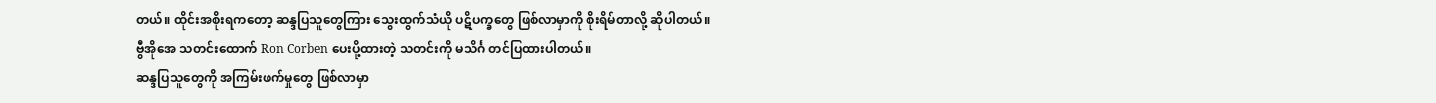တယ်။ ထိုင်းအစိုးရကတော့ ဆန္ဒပြသူတွေကြား သွေးထွက်သံယို ပဋိပက္ခတွေ ဖြစ်လာမှာကို စိုးရိမ်တာလို့ ဆိုပါတယ်။ ဗွီအိုအေ သတင်းထောက် Ron Corben ပေးပို့ထားတဲ့ သတင်းကို မသိင်္ဂ တင်ပြထားပါတယ်။
ဆန္ဒပြသူတွေကို အကြမ်းဖက်မှုတွေ ဖြစ်လာမှာ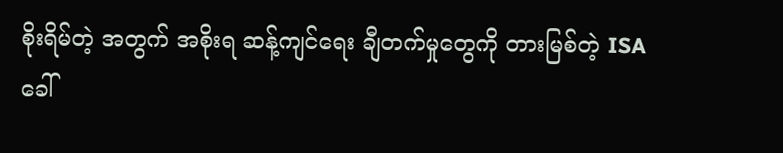စိုးရိမ်တဲ့ အတွက် အစိုးရ ဆန့်ကျင်ရေး ချီတက်မှုတွေကို တားမြစ်တဲ့ ISA ခေါ်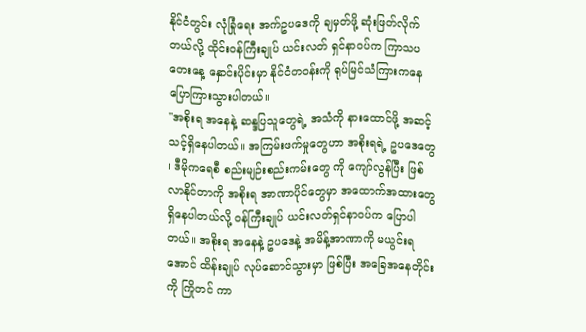နိုင်ငံတွင်း လုံခြုံရေး အက်ဥပဒေကို ချမှတ်ဖို့ ဆုံးဖြတ်လိုက်တယ်လို့ ထိုင်းဝန်ကြီးချုပ် ယင်းလတ် ရှင်နာဝပ်က ကြာသပတေးနေ့ နှောင်းပိုင်းမှာ နိုင်ငံတဝန်းကို ရုပ်မြင်သံကြားကနေ ပြောကြားသွားပါတယ်။
"အစိုးရ အနေနဲ့ ဆန္ဒပြသူတွေရဲ့ အသံကို နားထောင်ဖို့ အဆင့်သင့်ရှိနေပါတယ်။ အကြမ်းဖက်မှုတွေဟာ အစိုးရရဲ့ ဥပဒေတွေ ၊ ဒီမိုကရေစီ စည်းမျဉ်းစည်းကမ်းတွေ ကို ကျော်လွန်ပြီး ဖြစ်လာနိုင်တာကို အစိုးရ အာဏာပိုင်တွေမှာ အထောက်အထားတွေ ရှိနေပါတယ်လို့ ဝန်ကြီးချုပ် ယင်းလတ်ရှင်နာဝပ်က ပြောပါတယ်။ အစိုးရ အနေနဲ့ ဥပဒေနဲ့ အမိန့်အာဏာကို မယွင်းရအောင် ထိန်းချုပ် လုပ်ဆောင်သွားမှာ ဖြစ်ပြီး အခြေအနေတိုင်းကို ကြိုတင် ကာ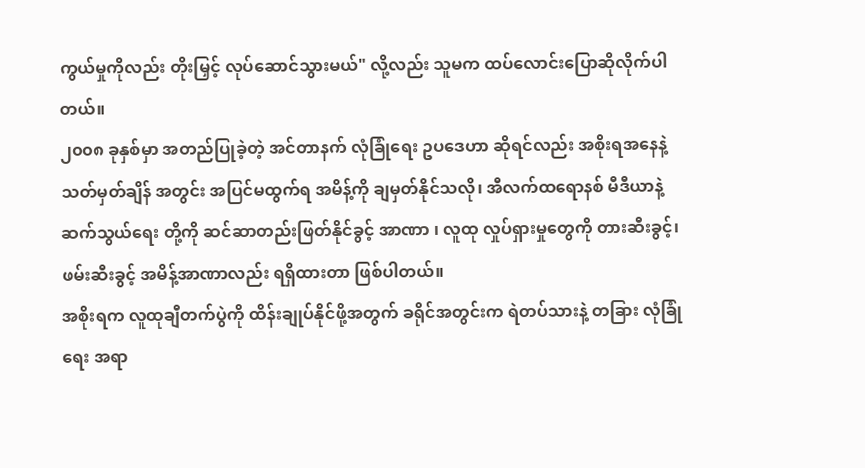ကွယ်မှုကိုလည်း တိုးမြှင့် လုပ်ဆောင်သွားမယ်" လို့လည်း သူမက ထပ်လောင်းပြောဆိုလိုက်ပါတယ်။
၂၀၀၈ ခုနှစ်မှာ အတည်ပြုခဲ့တဲ့ အင်တာနက် လုံခြုံရေး ဥပဒေဟာ ဆိုရင်လည်း အစိုးရအနေနဲ့ သတ်မှတ်ချိန် အတွင်း အပြင်မထွက်ရ အမိန့်ကို ချမှတ်နိုင်သလို၊ အီလက်ထရောနစ် မီဒီယာနဲ့ ဆက်သွယ်ရေး တို့ကို ဆင်ဆာတည်းဖြတ်နိုင်ခွင့် အာဏာ ၊ လူထု လှုပ်ရှားမှုတွေကို တားဆီးခွင့်၊ ဖမ်းဆီးခွင့် အမိန့်အာဏာလည်း ရရှိထားတာ ဖြစ်ပါတယ်။
အစိုးရက လူထုချီတက်ပွဲကို ထိန်းချုပ်နိုင်ဖို့အတွက် ခရိုင်အတွင်းက ရဲတပ်သားနဲ့ တခြား လုံခြုံရေး အရာ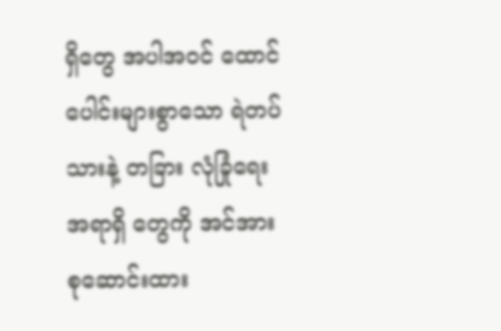ရှိတွေ အပါအဝင် ထောင်ပေါင်းများစွာသော ရဲတပ်သားနဲ့ တခြား လုံခြုံရေး အရာရှိ တွေကို အင်အား စုဆောင်းထား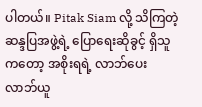ပါတယ်။ Pitak Siam လို့ သိကြတဲ့ ဆန္ဒပြအဖွဲ့ရဲ့ ပြောရေးဆိုခွင့် ရှိသူကတော့ အစိုးရရဲ့ လာဘ်ပေးလာဘ်ယူ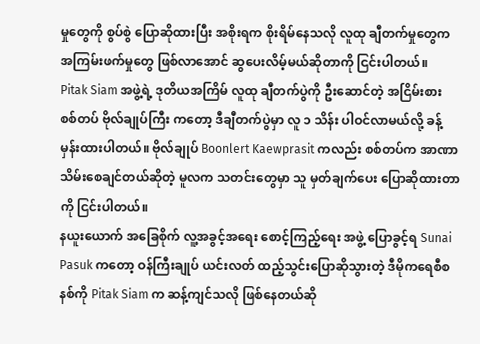မှုတွေကို စွပ်စွဲ ပြောဆိုထားပြီး အစိုးရက စိုးရိမ်နေသလို လူထု ချီတက်မှုတွေက အကြမ်းဖက်မှုတွေ ဖြစ်လာအောင် ဆွပေးလိမ့်မယ်ဆိုတာကို ငြင်းပါတယ်။
Pitak Siam အဖွဲ့ရဲ့ ဒုတိယအကြိမ် လူထု ချီတက်ပွဲကို ဦးဆောင်တဲ့ အငြိမ်းစား စစ်တပ် ဗိုလ်ချုပ်ကြီး ကတော့ ဒီချီတက်ပွဲမှာ လူ ၁ သိန်း ပါဝင်လာမယ်လို့ ခန့်မှန်းထားပါတယ်။ ဗိုလ်ချုပ် Boonlert Kaewprasit ကလည်း စစ်တပ်က အာဏာသိမ်းစေချင်တယ်ဆိုတဲ့ မူလက သတင်းတွေမှာ သူ မှတ်ချက်ပေး ပြောဆိုထားတာကို ငြင်းပါတယ်။
နယူးယောက် အခြေစိုက် လူ့အခွင့်အရေး စောင့်ကြည့်ရေး အဖွဲ့ ပြောခွင့်ရ Sunai Pasuk ကတော့ ဝန်ကြီးချုပ် ယင်းလတ် ထည့်သွင်းပြောဆိုသွားတဲ့ ဒီမိုကရေစီစနစ်ကို Pitak Siam က ဆန့်ကျင်သလို ဖြစ်နေတယ်ဆို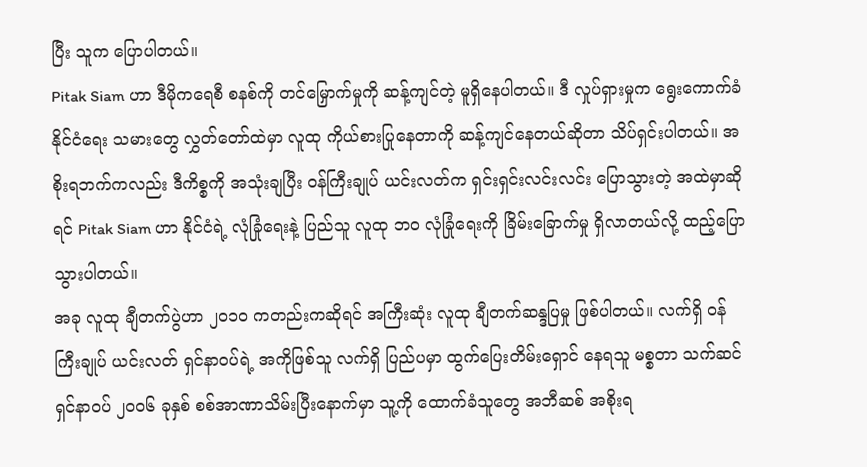ပြီး သူက ပြောပါတယ်။
Pitak Siam ဟာ ဒီမိုကရေစီ စနစ်ကို တင်မြှောက်မှုကို ဆန့်ကျင်တဲ့ မူရှိနေပါတယ်။ ဒီ လှုပ်ရှားမှုက ရွေးကောက်ခံ နိုင်ငံရေး သမားတွေ လွှတ်တော်ထဲမှာ လူထု ကိုယ်စားပြုနေတာကို ဆန့်ကျင်နေတယ်ဆိုတာ သိပ်ရှင်းပါတယ်။ အစိုးရဘက်ကလည်း ဒီကိစ္စကို အသုံးချပြီး ဝန်ကြီးချုပ် ယင်းလတ်က ရှင်းရှင်းလင်းလင်း ပြောသွားတဲ့ အထဲမှာဆိုရင် Pitak Siam ဟာ နိုင်ငံရဲ့ လုံခြုံရေးနဲ့ ပြည်သူ လူထု ဘ၀ လုံခြုံရေးကို ခြိမ်းခြောက်မှု ရှိလာတယ်လို့ ထည့်ပြောသွားပါတယ်။
အခု လူထု ချီတက်ပွဲဟာ ၂၀၁၀ ကတည်းကဆိုရင် အကြီးဆုံး လူထု ချီတက်ဆန္ဒပြမှု ဖြစ်ပါတယ်။ လက်ရှိ ဝန်ကြီးချုပ် ယင်းလတ် ရှင်နာဝပ်ရဲ့ အကိုဖြစ်သူ လက်ရှိ ပြည်ပမှာ ထွက်ပြေးတိမ်းရှောင် နေရသူ မစ္စတာ သက်ဆင်ရှင်နာဝပ် ၂၀၀၆ ခုနှစ် စစ်အာဏာသိမ်းပြီးနောက်မှာ သူ့ကို ထောက်ခံသူတွေ အဘီဆစ် အစိုးရ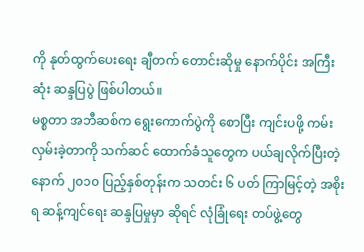ကို နုတ်ထွက်ပေးရေး ချီတက် တောင်းဆိုမှု နောက်ပိုင်း အကြီးဆုံး ဆန္ဒပြပွဲ ဖြစ်ပါတယ်။
မစ္စတာ အဘီဆစ်က ရွေးကောက်ပွဲကို စောပြီး ကျင်းပဖို့ ကမ်းလှမ်းခဲ့တာကို သက်ဆင် ထောက်ခံသူတွေက ပယ်ချလိုက်ပြီးတဲ့နောက် ၂၀၁၀ ပြည့်နှစ်တုန်းက သတင်း ၆ ပတ် ကြာမြင့်တဲ့ အစိုးရ ဆန့်ကျင်ရေး ဆန္ဒပြမှုမှာ ဆိုရင် လုံခြုံရေး တပ်ဖွဲ့တွေ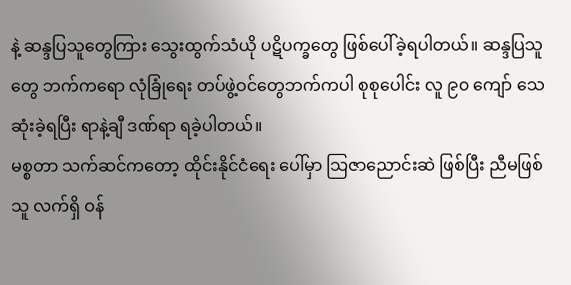နဲ့ ဆန္ဒပြသူတွေကြား သွေးထွက်သံယို ပဋိပက္ခတွေ ဖြစ်ပေါ်ခဲ့ရပါတယ်။ ဆန္ဒပြသူတွေ ဘက်ကရော လုံခြုံရေး တပ်ဖွဲ့ဝင်တွေဘက်ကပါ စုစုပေါင်း လူ ၉၀ ကျော် သေဆုံးခဲ့ရပြီး ရာနဲ့ချီ ဒဏ်ရာ ရခဲ့ပါတယ်။
မစ္စတာ သက်ဆင်ကတော့ ထိုင်းနိုင်ငံရေး ပေါ်မှာ သြဇာညောင်းဆဲ ဖြစ်ပြီး ညီမဖြစ်သူ လက်ရှိ ဝန်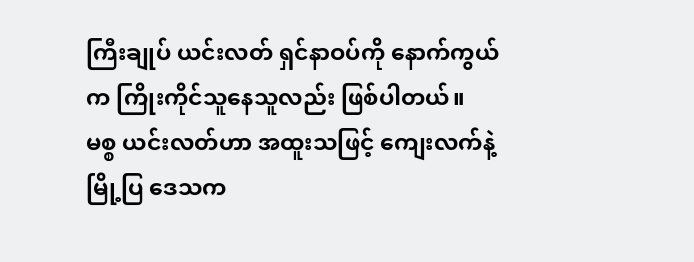ကြီးချုပ် ယင်းလတ် ရှင်နာဝပ်ကို နောက်ကွယ်က ကြိုးကိုင်သူနေသူလည်း ဖြစ်ပါတယ်။
မစ္စ ယင်းလတ်ဟာ အထူးသဖြင့် ကျေးလက်နဲ့ မြို့ပြ ဒေသက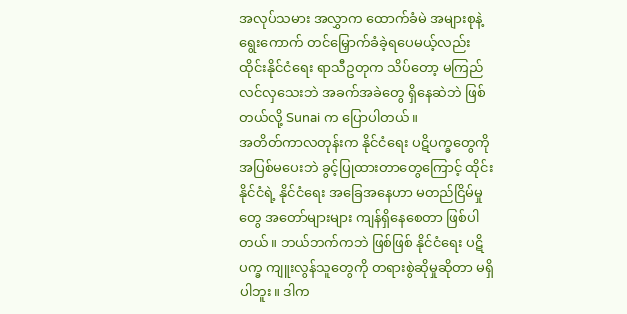အလုပ်သမား အလွှာက ထောက်ခံမဲ အများစုနဲ့ ရွေးကောက် တင်မြှောက်ခံခဲ့ရပေမယ့်လည်း ထိုင်းနိုင်ငံရေး ရာသီဥတုက သိပ်တော့ မကြည်လင်လှသေးဘဲ အခက်အခဲတွေ ရှိနေဆဲဘဲ ဖြစ်တယ်လို့ Sunai က ပြောပါတယ်။
အတိတ်ကာလတုန်းက နိုင်ငံရေး ပဋိပက္ခတွေကို အပြစ်မပေးဘဲ ခွင့်ပြုထားတာတွေကြောင့် ထိုင်းနိုင်ငံရဲ့ နိုင်ငံရေး အခြေအနေဟာ မတည်ငြိမ်မှုတွေ အတော်များများ ကျန်ရှိနေစေတာ ဖြစ်ပါတယ်။ ဘယ်ဘက်ကဘဲ ဖြစ်ဖြစ် နိုင်ငံရေး ပဋိပက္ခ ကျူးလွန်သူတွေကို တရားစွဲဆိုမှုဆိုတာ မရှိပါဘူး။ ဒါက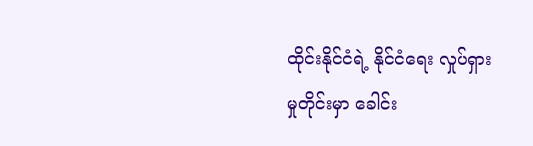ထိုင်းနိုင်ငံရဲ့ နိုင်ငံရေး လှုပ်ရှားမှုတိုင်းမှာ ခေါင်း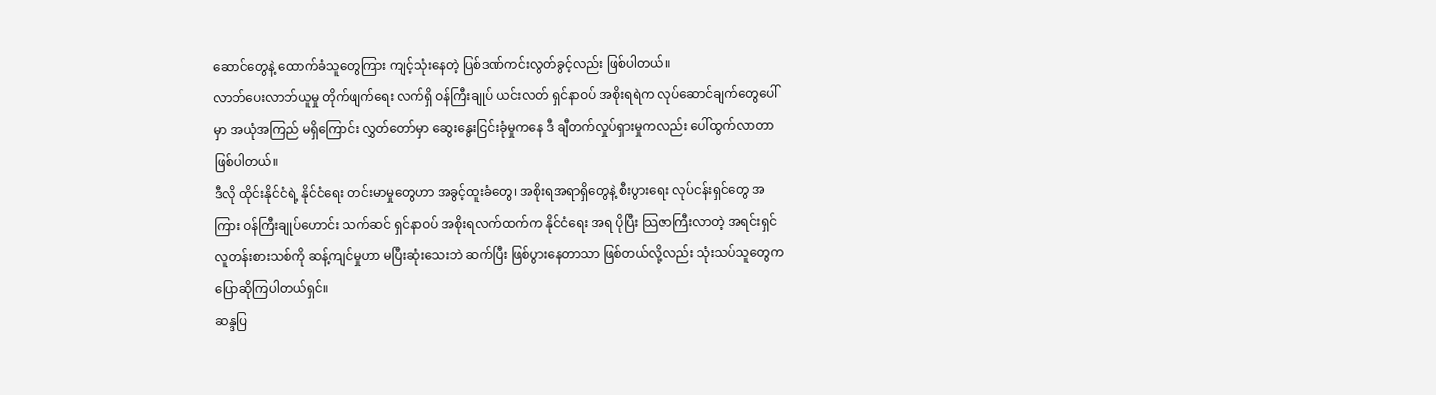ဆောင်တွေနဲ့ ထောက်ခံသူတွေကြား ကျင့်သုံးနေတဲ့ ပြစ်ဒဏ်ကင်းလွတ်ခွင့်လည်း ဖြစ်ပါတယ်။
လာဘ်ပေးလာဘ်ယူမှု တိုက်ဖျက်ရေး လက်ရှိ ဝန်ကြီးချုပ် ယင်းလတ် ရှင်နာဝပ် အစိုးရရဲက လုပ်ဆောင်ချက်တွေပေါ်မှာ အယုံအကြည် မရှိကြောင်း လွှတ်တော်မှာ ဆွေးနွေးငြင်းခုံမှုကနေ ဒီ ချီတက်လှုပ်ရှားမှုကလည်း ပေါ်ထွက်လာတာ ဖြစ်ပါတယ်။
ဒီလို ထိုင်းနိုင်ငံရဲ့ နိုင်ငံရေး တင်းမာမှုတွေဟာ အခွင့်ထူးခံတွေ၊ အစိုးရအရာရှိတွေနဲ့ စီးပွားရေး လုပ်ငန်းရှင်တွေ အကြား ဝန်ကြီးချုပ်ဟောင်း သက်ဆင် ရှင်နာဝပ် အစိုးရလက်ထက်က နိုင်ငံရေး အရ ပိုပြီး သြဇာကြီးလာတဲ့ အရင်းရှင် လူတန်းစားသစ်ကို ဆန့်ကျင်မှုဟာ မပြီးဆုံးသေးဘဲ ဆက်ပြီး ဖြစ်ပွားနေတာသာ ဖြစ်တယ်လို့လည်း သုံးသပ်သူတွေက ပြောဆိုကြပါတယ်ရှင်။
ဆန္ဒပြ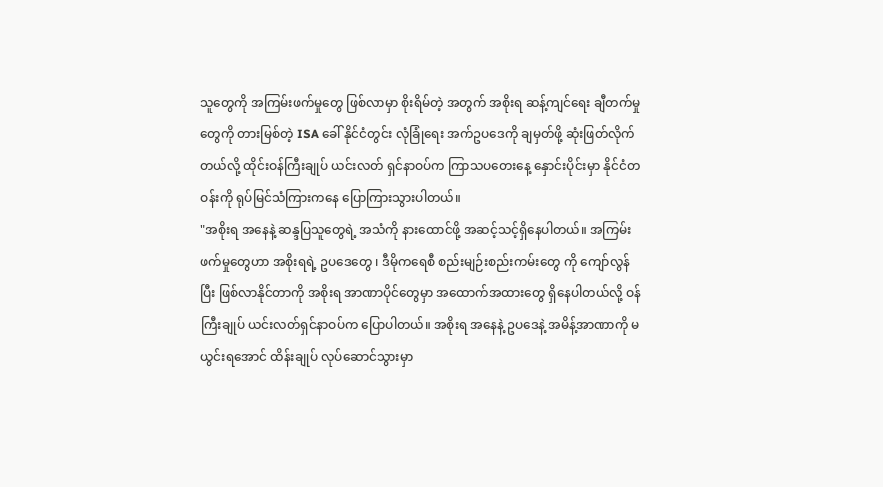သူတွေကို အကြမ်းဖက်မှုတွေ ဖြစ်လာမှာ စိုးရိမ်တဲ့ အတွက် အစိုးရ ဆန့်ကျင်ရေး ချီတက်မှုတွေကို တားမြစ်တဲ့ ISA ခေါ် နိုင်ငံတွင်း လုံခြုံရေး အက်ဥပဒေကို ချမှတ်ဖို့ ဆုံးဖြတ်လိုက်တယ်လို့ ထိုင်းဝန်ကြီးချုပ် ယင်းလတ် ရှင်နာဝပ်က ကြာသပတေးနေ့ နှောင်းပိုင်းမှာ နိုင်ငံတဝန်းကို ရုပ်မြင်သံကြားကနေ ပြောကြားသွားပါတယ်။
"အစိုးရ အနေနဲ့ ဆန္ဒပြသူတွေရဲ့ အသံကို နားထောင်ဖို့ အဆင့်သင့်ရှိနေပါတယ်။ အကြမ်းဖက်မှုတွေဟာ အစိုးရရဲ့ ဥပဒေတွေ ၊ ဒီမိုကရေစီ စည်းမျဉ်းစည်းကမ်းတွေ ကို ကျော်လွန်ပြီး ဖြစ်လာနိုင်တာကို အစိုးရ အာဏာပိုင်တွေမှာ အထောက်အထားတွေ ရှိနေပါတယ်လို့ ဝန်ကြီးချုပ် ယင်းလတ်ရှင်နာဝပ်က ပြောပါတယ်။ အစိုးရ အနေနဲ့ ဥပဒေနဲ့ အမိန့်အာဏာကို မယွင်းရအောင် ထိန်းချုပ် လုပ်ဆောင်သွားမှာ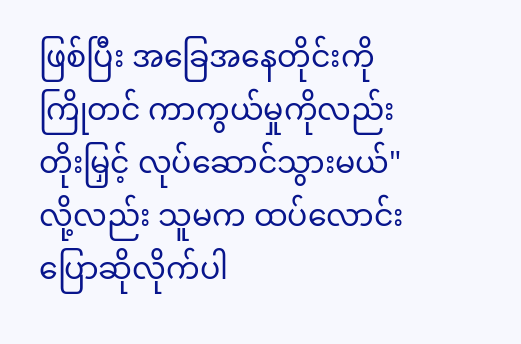ဖြစ်ပြီး အခြေအနေတိုင်းကို ကြိုတင် ကာကွယ်မှုကိုလည်း တိုးမြှင့် လုပ်ဆောင်သွားမယ်" လို့လည်း သူမက ထပ်လောင်းပြောဆိုလိုက်ပါ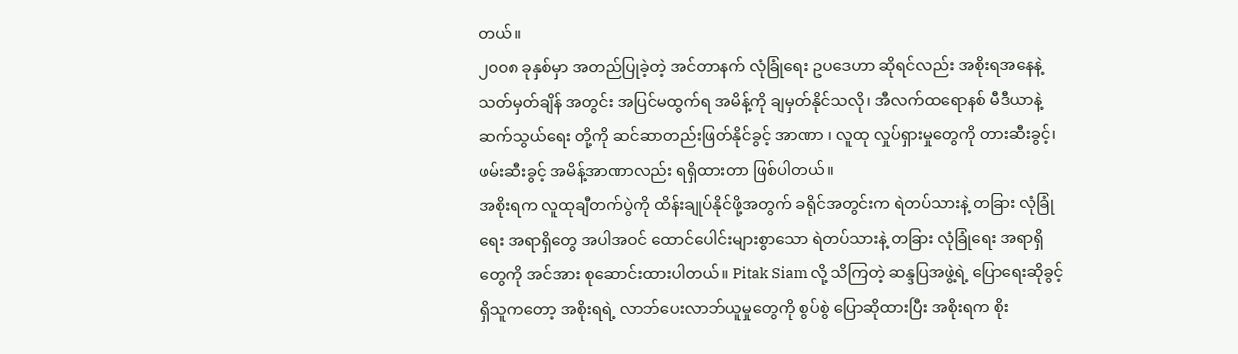တယ်။
၂၀၀၈ ခုနှစ်မှာ အတည်ပြုခဲ့တဲ့ အင်တာနက် လုံခြုံရေး ဥပဒေဟာ ဆိုရင်လည်း အစိုးရအနေနဲ့ သတ်မှတ်ချိန် အတွင်း အပြင်မထွက်ရ အမိန့်ကို ချမှတ်နိုင်သလို၊ အီလက်ထရောနစ် မီဒီယာနဲ့ ဆက်သွယ်ရေး တို့ကို ဆင်ဆာတည်းဖြတ်နိုင်ခွင့် အာဏာ ၊ လူထု လှုပ်ရှားမှုတွေကို တားဆီးခွင့်၊ ဖမ်းဆီးခွင့် အမိန့်အာဏာလည်း ရရှိထားတာ ဖြစ်ပါတယ်။
အစိုးရက လူထုချီတက်ပွဲကို ထိန်းချုပ်နိုင်ဖို့အတွက် ခရိုင်အတွင်းက ရဲတပ်သားနဲ့ တခြား လုံခြုံရေး အရာရှိတွေ အပါအဝင် ထောင်ပေါင်းများစွာသော ရဲတပ်သားနဲ့ တခြား လုံခြုံရေး အရာရှိ တွေကို အင်အား စုဆောင်းထားပါတယ်။ Pitak Siam လို့ သိကြတဲ့ ဆန္ဒပြအဖွဲ့ရဲ့ ပြောရေးဆိုခွင့် ရှိသူကတော့ အစိုးရရဲ့ လာဘ်ပေးလာဘ်ယူမှုတွေကို စွပ်စွဲ ပြောဆိုထားပြီး အစိုးရက စိုး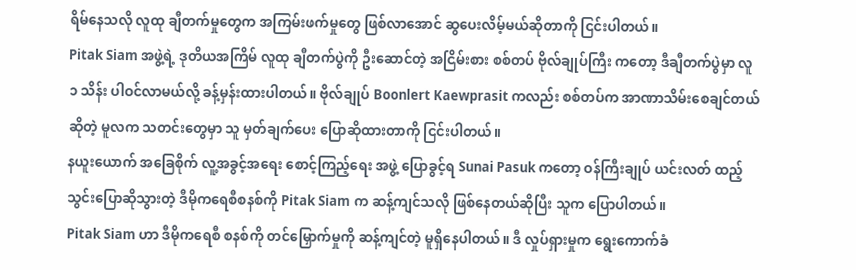ရိမ်နေသလို လူထု ချီတက်မှုတွေက အကြမ်းဖက်မှုတွေ ဖြစ်လာအောင် ဆွပေးလိမ့်မယ်ဆိုတာကို ငြင်းပါတယ်။
Pitak Siam အဖွဲ့ရဲ့ ဒုတိယအကြိမ် လူထု ချီတက်ပွဲကို ဦးဆောင်တဲ့ အငြိမ်းစား စစ်တပ် ဗိုလ်ချုပ်ကြီး ကတော့ ဒီချီတက်ပွဲမှာ လူ ၁ သိန်း ပါဝင်လာမယ်လို့ ခန့်မှန်းထားပါတယ်။ ဗိုလ်ချုပ် Boonlert Kaewprasit ကလည်း စစ်တပ်က အာဏာသိမ်းစေချင်တယ်ဆိုတဲ့ မူလက သတင်းတွေမှာ သူ မှတ်ချက်ပေး ပြောဆိုထားတာကို ငြင်းပါတယ်။
နယူးယောက် အခြေစိုက် လူ့အခွင့်အရေး စောင့်ကြည့်ရေး အဖွဲ့ ပြောခွင့်ရ Sunai Pasuk ကတော့ ဝန်ကြီးချုပ် ယင်းလတ် ထည့်သွင်းပြောဆိုသွားတဲ့ ဒီမိုကရေစီစနစ်ကို Pitak Siam က ဆန့်ကျင်သလို ဖြစ်နေတယ်ဆိုပြီး သူက ပြောပါတယ်။
Pitak Siam ဟာ ဒီမိုကရေစီ စနစ်ကို တင်မြှောက်မှုကို ဆန့်ကျင်တဲ့ မူရှိနေပါတယ်။ ဒီ လှုပ်ရှားမှုက ရွေးကောက်ခံ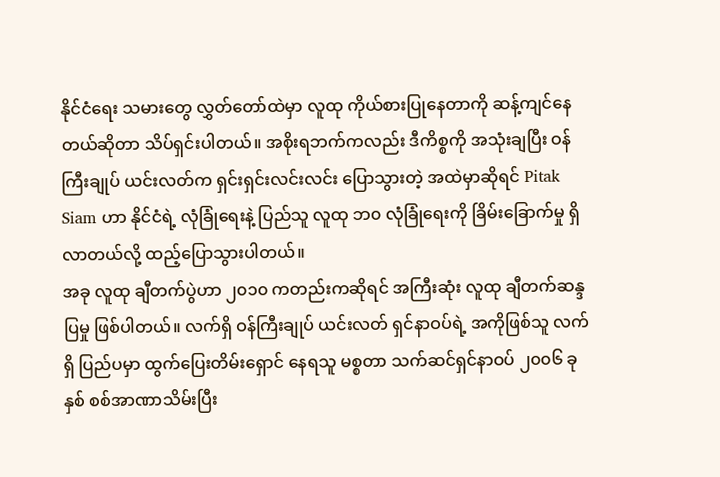နိုင်ငံရေး သမားတွေ လွှတ်တော်ထဲမှာ လူထု ကိုယ်စားပြုနေတာကို ဆန့်ကျင်နေတယ်ဆိုတာ သိပ်ရှင်းပါတယ်။ အစိုးရဘက်ကလည်း ဒီကိစ္စကို အသုံးချပြီး ဝန်ကြီးချုပ် ယင်းလတ်က ရှင်းရှင်းလင်းလင်း ပြောသွားတဲ့ အထဲမှာဆိုရင် Pitak Siam ဟာ နိုင်ငံရဲ့ လုံခြုံရေးနဲ့ ပြည်သူ လူထု ဘ၀ လုံခြုံရေးကို ခြိမ်းခြောက်မှု ရှိလာတယ်လို့ ထည့်ပြောသွားပါတယ်။
အခု လူထု ချီတက်ပွဲဟာ ၂၀၁၀ ကတည်းကဆိုရင် အကြီးဆုံး လူထု ချီတက်ဆန္ဒပြမှု ဖြစ်ပါတယ်။ လက်ရှိ ဝန်ကြီးချုပ် ယင်းလတ် ရှင်နာဝပ်ရဲ့ အကိုဖြစ်သူ လက်ရှိ ပြည်ပမှာ ထွက်ပြေးတိမ်းရှောင် နေရသူ မစ္စတာ သက်ဆင်ရှင်နာဝပ် ၂၀၀၆ ခုနှစ် စစ်အာဏာသိမ်းပြီး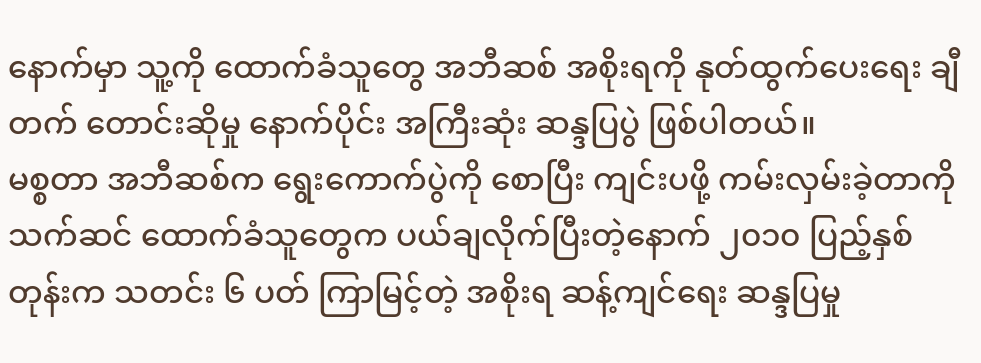နောက်မှာ သူ့ကို ထောက်ခံသူတွေ အဘီဆစ် အစိုးရကို နုတ်ထွက်ပေးရေး ချီတက် တောင်းဆိုမှု နောက်ပိုင်း အကြီးဆုံး ဆန္ဒပြပွဲ ဖြစ်ပါတယ်။
မစ္စတာ အဘီဆစ်က ရွေးကောက်ပွဲကို စောပြီး ကျင်းပဖို့ ကမ်းလှမ်းခဲ့တာကို သက်ဆင် ထောက်ခံသူတွေက ပယ်ချလိုက်ပြီးတဲ့နောက် ၂၀၁၀ ပြည့်နှစ်တုန်းက သတင်း ၆ ပတ် ကြာမြင့်တဲ့ အစိုးရ ဆန့်ကျင်ရေး ဆန္ဒပြမှု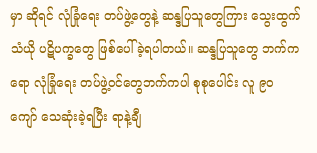မှာ ဆိုရင် လုံခြုံရေး တပ်ဖွဲ့တွေနဲ့ ဆန္ဒပြသူတွေကြား သွေးထွက်သံယို ပဋိပက္ခတွေ ဖြစ်ပေါ်ခဲ့ရပါတယ်။ ဆန္ဒပြသူတွေ ဘက်ကရော လုံခြုံရေး တပ်ဖွဲ့ဝင်တွေဘက်ကပါ စုစုပေါင်း လူ ၉၀ ကျော် သေဆုံးခဲ့ရပြီး ရာနဲ့ချီ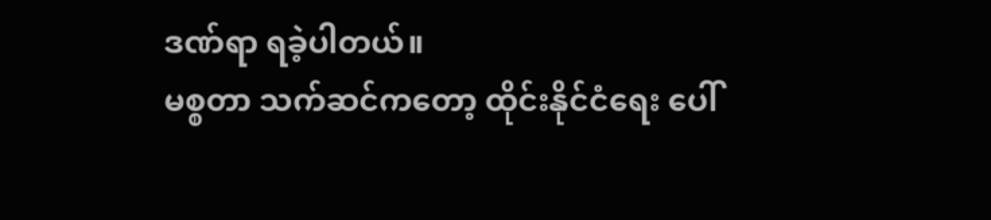ဒဏ်ရာ ရခဲ့ပါတယ်။
မစ္စတာ သက်ဆင်ကတော့ ထိုင်းနိုင်ငံရေး ပေါ်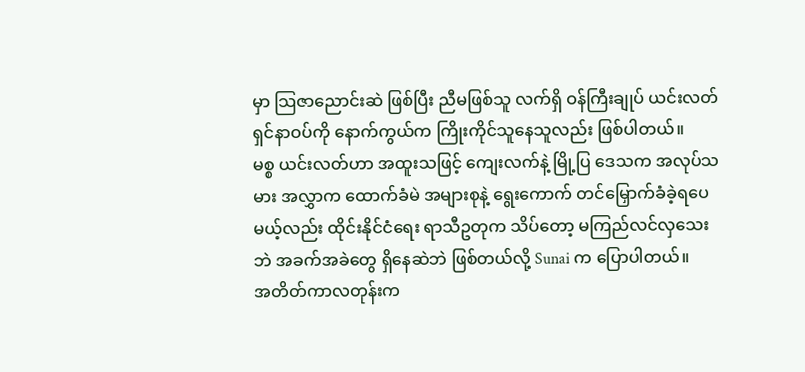မှာ သြဇာညောင်းဆဲ ဖြစ်ပြီး ညီမဖြစ်သူ လက်ရှိ ဝန်ကြီးချုပ် ယင်းလတ် ရှင်နာဝပ်ကို နောက်ကွယ်က ကြိုးကိုင်သူနေသူလည်း ဖြစ်ပါတယ်။
မစ္စ ယင်းလတ်ဟာ အထူးသဖြင့် ကျေးလက်နဲ့ မြို့ပြ ဒေသက အလုပ်သမား အလွှာက ထောက်ခံမဲ အများစုနဲ့ ရွေးကောက် တင်မြှောက်ခံခဲ့ရပေမယ့်လည်း ထိုင်းနိုင်ငံရေး ရာသီဥတုက သိပ်တော့ မကြည်လင်လှသေးဘဲ အခက်အခဲတွေ ရှိနေဆဲဘဲ ဖြစ်တယ်လို့ Sunai က ပြောပါတယ်။
အတိတ်ကာလတုန်းက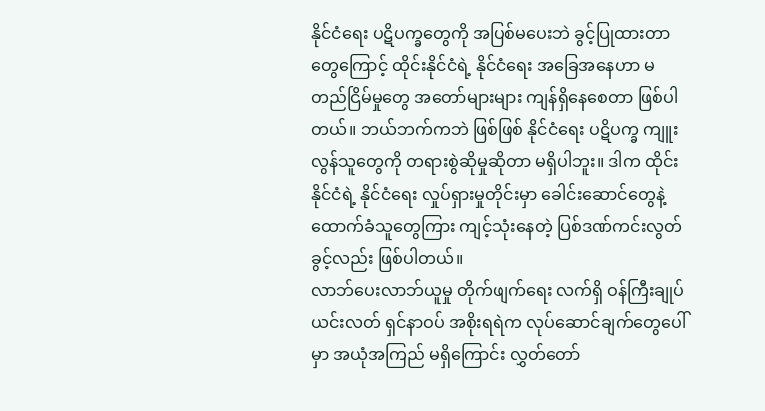နိုင်ငံရေး ပဋိပက္ခတွေကို အပြစ်မပေးဘဲ ခွင့်ပြုထားတာတွေကြောင့် ထိုင်းနိုင်ငံရဲ့ နိုင်ငံရေး အခြေအနေဟာ မတည်ငြိမ်မှုတွေ အတော်များများ ကျန်ရှိနေစေတာ ဖြစ်ပါတယ်။ ဘယ်ဘက်ကဘဲ ဖြစ်ဖြစ် နိုင်ငံရေး ပဋိပက္ခ ကျူးလွန်သူတွေကို တရားစွဲဆိုမှုဆိုတာ မရှိပါဘူး။ ဒါက ထိုင်းနိုင်ငံရဲ့ နိုင်ငံရေး လှုပ်ရှားမှုတိုင်းမှာ ခေါင်းဆောင်တွေနဲ့ ထောက်ခံသူတွေကြား ကျင့်သုံးနေတဲ့ ပြစ်ဒဏ်ကင်းလွတ်ခွင့်လည်း ဖြစ်ပါတယ်။
လာဘ်ပေးလာဘ်ယူမှု တိုက်ဖျက်ရေး လက်ရှိ ဝန်ကြီးချုပ် ယင်းလတ် ရှင်နာဝပ် အစိုးရရဲက လုပ်ဆောင်ချက်တွေပေါ်မှာ အယုံအကြည် မရှိကြောင်း လွှတ်တော်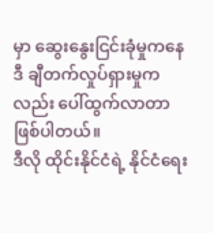မှာ ဆွေးနွေးငြင်းခုံမှုကနေ ဒီ ချီတက်လှုပ်ရှားမှုကလည်း ပေါ်ထွက်လာတာ ဖြစ်ပါတယ်။
ဒီလို ထိုင်းနိုင်ငံရဲ့ နိုင်ငံရေး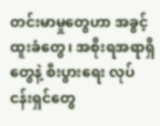တင်းမာမှုတွေဟာ အခွင့်ထူးခံတွေ၊ အစိုးရအရာရှိတွေနဲ့ စီးပွားရေး လုပ်ငန်းရှင်တွေ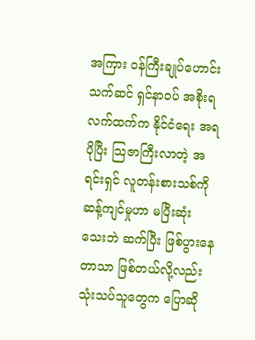အကြား ဝန်ကြီးချုပ်ဟောင်း သက်ဆင် ရှင်နာဝပ် အစိုးရလက်ထက်က နိုင်ငံရေး အရ ပိုပြီး သြဇာကြီးလာတဲ့ အရင်းရှင် လူတန်းစားသစ်ကို ဆန့်ကျင်မှုဟာ မပြီးဆုံးသေးဘဲ ဆက်ပြီး ဖြစ်ပွားနေတာသာ ဖြစ်တယ်လို့လည်း သုံးသပ်သူတွေက ပြောဆို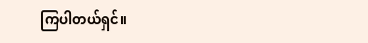ကြပါတယ်ရှင်။